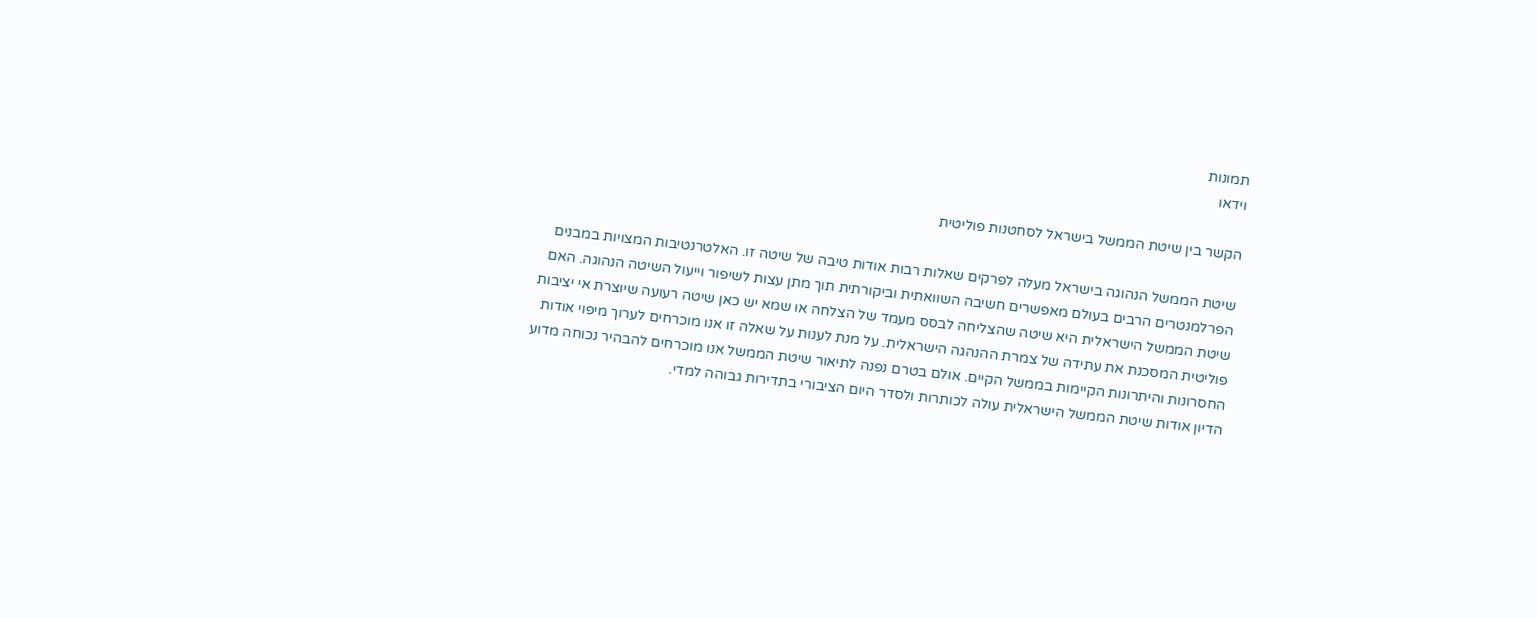תמונות
וידאו

הקשר בין שיטת הממשל בישראל לסחטנות פוליטית

שיטת הממשל הנהוגה בישראל מעלה לפרקים שאלות רבות אודות טיבה של שיטה זו. האלטרנטיבות המצויות במבנים הפרלמנטרים הרבים בעולם מאפשרים חשיבה השוואתית וביקורתית תוך מתן עצות לשיפור וייעול השיטה הנהוגה. האם שיטת הממשל הישראלית היא שיטה שהצליחה לבסס מעמד של הצלחה או שמא יש כאן שיטה רעועה שיוצרת אי יציבות פוליטית המסכנת את עתידה של צמרת ההנהגה הישראלית. על מנת לענות על שאלה זו אנו מוכרחים לערוך מיפוי אודות החסרונות והיתרונות הקיימות בממשל הקיים. אולם בטרם נפנה לתיאור שיטת הממשל אנו מוכרחים להבהיר נכוחה מדוע הדיון אודות שיטת הממשל הישראלית עולה לכותרות ולסדר היום הציבורי בתדירות גבוהה למדי.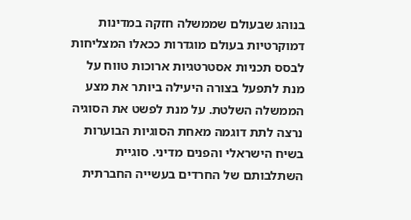בנוהג שבעולם שממשלה חזקה במדינות דמוקרטיות בעולם מוגדרות ככאלו המצליחות לבסס תכניות אסטרטגיות ארוכות טווח על מנת לתפעל בצורה היעילה ביותר את מצע הממשלה השלטת. על מנת לפשט את הסוגיה נרצה לתת דוגמה מאחת הסוגיות הבוערות בשיח הישראלי והפנים מדיני. סוגיית השתלבותם של החרדים בעשייה החברתית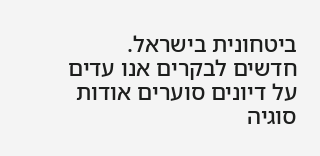ביטחונית בישראל. חדשים לבקרים אנו עדים על דיונים סוערים אודות סוגיה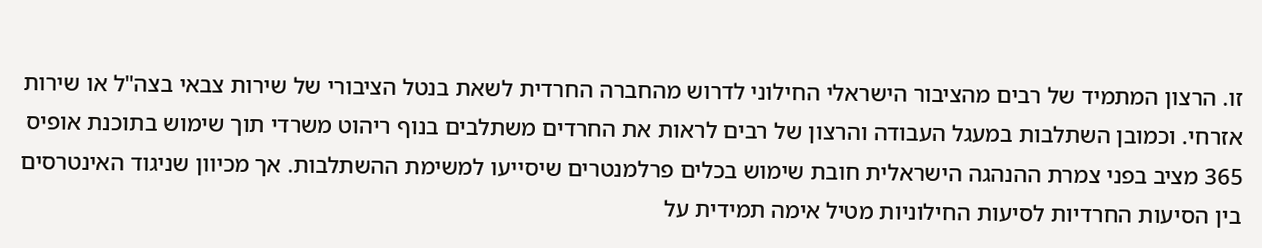זו. הרצון המתמיד של רבים מהציבור הישראלי החילוני לדרוש מהחברה החרדית לשאת בנטל הציבורי של שירות צבאי בצה"ל או שירות אזרחי. וכמובן השתלבות במעגל העבודה והרצון של רבים לראות את החרדים משתלבים בנוף ריהוט משרדי תוך שימוש בתוכנת אופיס 365 מציב בפני צמרת ההנהגה הישראלית חובת שימוש בכלים פרלמנטרים שיסייעו למשימת ההשתלבות. אך מכיוון שניגוד האינטרסים בין הסיעות החרדיות לסיעות החילוניות מטיל אימה תמידית על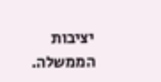יציבות הממשלה.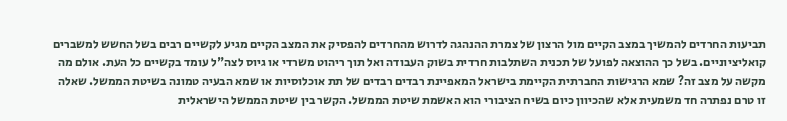תביעות החרדים להמשיך במצב הקיים מול הרצון של צמרת ההנהגה לדרוש מהחרדים להפסיק את המצב הקיים מגיע לקשיים רבים בשל החשש למשברים קואליציוניים. בשל כך ההוצאה לפועל של תכנית השתלבות חרדית בשוק העבודה ואל תוך ריהוט משרדי או גיוס לצה"ל עומד בקשיים כל העת. אולם מה מקשה על מצב זה? שמא הרגישות החברתית הקיימת בישראל המאפיינת רבדים רבדים של תת אוכלוסיות או שמא הבעיה טמונה בשיטת הממשל. שאלה זו טרם נפתרה חד משמעית אלא שהכיוון כיום בשיח הציבורי הוא האשמת שיטת הממשל. הקשר בין שיטת הממשל הישראלית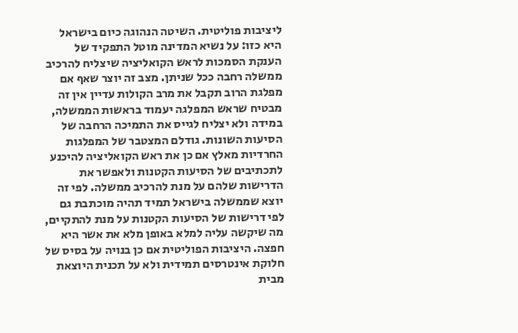ליציבות פוליטית. השיטה הנהוגה כיום בישראל היא כזו: על נשיא המדינה מוטל התפקיד של הענקת הסמכות לראש הקואליציה שיצליח להרכיב ממשלה רחבה ככל שניתן. מצב זה יוצר שאף אם מפלגת הרוב תקבל את מרב הקולות עדיין אין זה מבטיח שראש המפלגה יעמוד בראשות הממשלה, במידה ולא יצליח לגייס את התמיכה הרחבה של הסיעות השונות. גודלם המצטבר של המפלגות החרדיות מאלץ אם כן את ראש הקואליציה להיכנע לתכתיבים של הסיעות הקטנות ולאפשר את הדרישות שלהם על מנת להרכיב ממשלה. לפי זה יוצא שממשלה בישראל תמיד תהיה מוכתבת גם לפי דרישות של הסיעות הקטנות על מנת להתקיים, מה שיקשה עליה למלא באופן מלא את אשר היא חפצה. היציבות הפוליטית אם כן בנויה על בסיס של חלוקת אינטרסים תמידית ולא על תכנית היוצאת מבית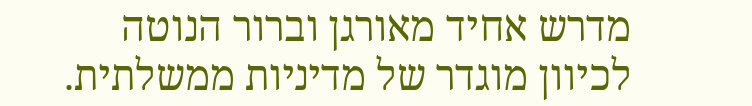מדרש אחיד מאורגן וברור הנוטה לכיוון מוגדר של מדיניות ממשלתית.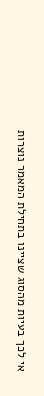אי לכך בעיות מהסוג שציינו בתחילת המאמר נוצרות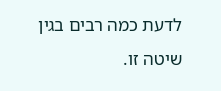לדעת כמה רבים בגין שיטה זו.